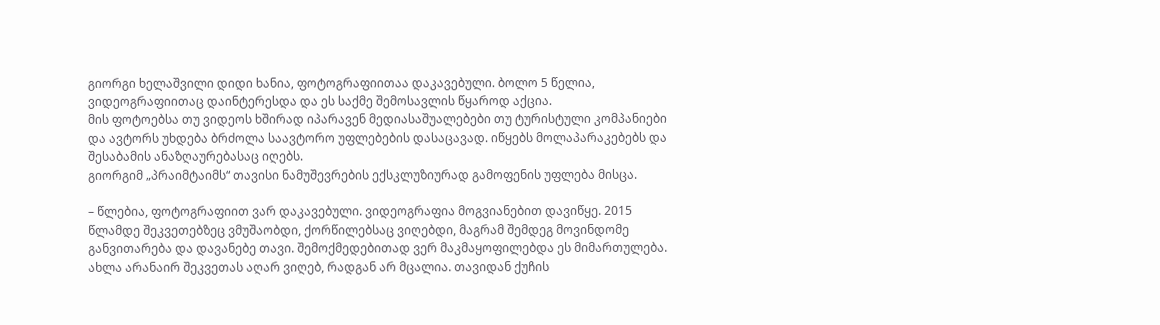გიორგი ხელაშვილი დიდი ხანია, ფოტოგრაფიითაა დაკავებული. ბოლო 5 წელია, ვიდეოგრაფიითაც დაინტერესდა და ეს საქმე შემოსავლის წყაროდ აქცია.
მის ფოტოებსა თუ ვიდეოს ხშირად იპარავენ მედიასაშუალებები თუ ტურისტული კომპანიები და ავტორს უხდება ბრძოლა საავტორო უფლებების დასაცავად. იწყებს მოლაპარაკებებს და შესაბამის ანაზღაურებასაც იღებს.
გიორგიმ „პრაიმტაიმს“ თავისი ნამუშევრების ექსკლუზიურად გამოფენის უფლება მისცა.

– წლებია, ფოტოგრაფიით ვარ დაკავებული. ვიდეოგრაფია მოგვიანებით დავიწყე. 2015 წლამდე შეკვეთებზეც ვმუშაობდი, ქორწილებსაც ვიღებდი, მაგრამ შემდეგ მოვინდომე განვითარება და დავანებე თავი. შემოქმედებითად ვერ მაკმაყოფილებდა ეს მიმართულება.
ახლა არანაირ შეკვეთას აღარ ვიღებ, რადგან არ მცალია. თავიდან ქუჩის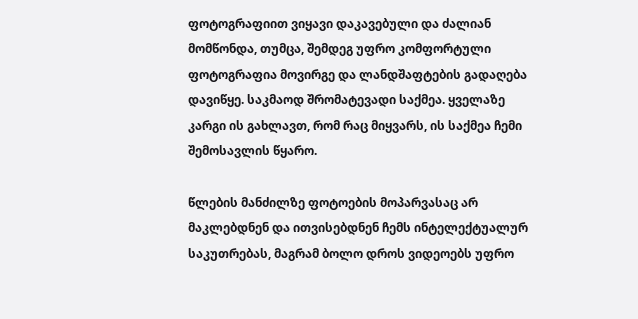ფოტოგრაფიით ვიყავი დაკავებული და ძალიან მომწონდა, თუმცა, შემდეგ უფრო კომფორტული ფოტოგრაფია მოვირგე და ლანდშაფტების გადაღება დავიწყე. საკმაოდ შრომატევადი საქმეა. ყველაზე კარგი ის გახლავთ, რომ რაც მიყვარს, ის საქმეა ჩემი შემოსავლის წყარო.

წლების მანძილზე ფოტოების მოპარვასაც არ მაკლებდნენ და ითვისებდნენ ჩემს ინტელექტუალურ საკუთრებას, მაგრამ ბოლო დროს ვიდეოებს უფრო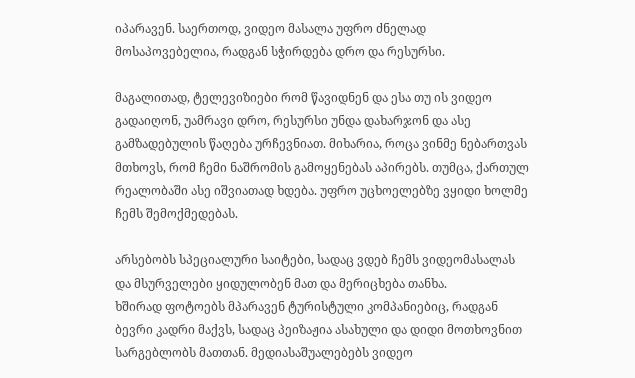იპარავენ. საერთოდ, ვიდეო მასალა უფრო ძნელად მოსაპოვებელია, რადგან სჭირდება დრო და რესურსი.

მაგალითად, ტელევიზიები რომ წავიდნენ და ესა თუ ის ვიდეო გადაიღონ, უამრავი დრო, რესურსი უნდა დახარჯონ და ასე გამზადებულის წაღება ურჩევნიათ. მიხარია, როცა ვინმე ნებართვას მთხოვს, რომ ჩემი ნაშრომის გამოყენებას აპირებს. თუმცა, ქართულ რეალობაში ასე იშვიათად ხდება. უფრო უცხოელებზე ვყიდი ხოლმე ჩემს შემოქმედებას.

არსებობს სპეციალური საიტები, სადაც ვდებ ჩემს ვიდეომასალას და მსურველები ყიდულობენ მათ და მერიცხება თანხა.
ხშირად ფოტოებს მპარავენ ტურისტული კომპანიებიც, რადგან ბევრი კადრი მაქვს, სადაც პეიზაჟია ასახული და დიდი მოთხოვნით სარგებლობს მათთან. მედიასაშუალებებს ვიდეო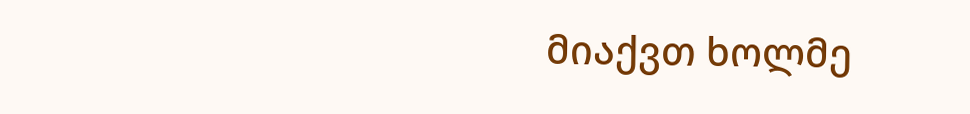მიაქვთ ხოლმე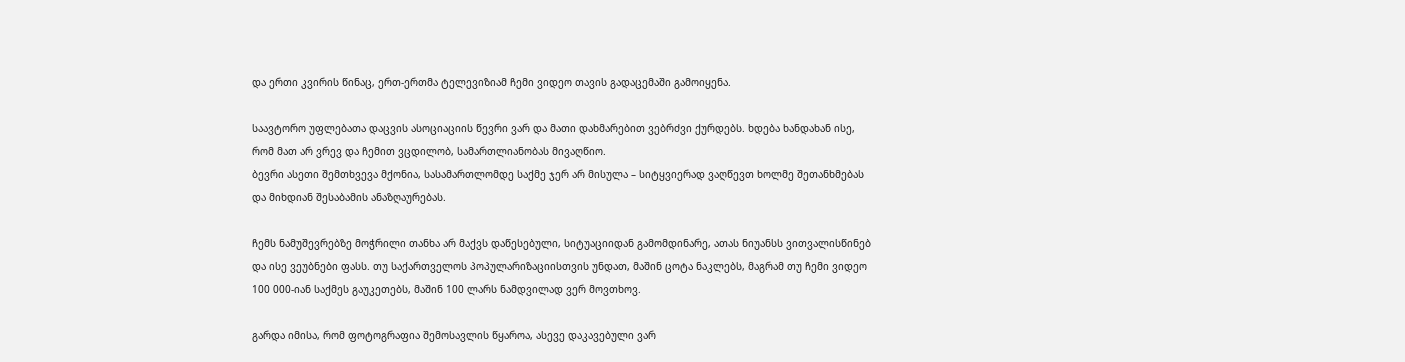და ერთი კვირის წინაც, ერთ-ერთმა ტელევიზიამ ჩემი ვიდეო თავის გადაცემაში გამოიყენა.

საავტორო უფლებათა დაცვის ასოციაციის წევრი ვარ და მათი დახმარებით ვებრძვი ქურდებს. ხდება ხანდახან ისე, რომ მათ არ ვრევ და ჩემით ვცდილობ, სამართლიანობას მივაღწიო.
ბევრი ასეთი შემთხვევა მქონია, სასამართლომდე საქმე ჯერ არ მისულა – სიტყვიერად ვაღწევთ ხოლმე შეთანხმებას და მიხდიან შესაბამის ანაზღაურებას.

ჩემს ნამუშევრებზე მოჭრილი თანხა არ მაქვს დაწესებული, სიტუაციიდან გამომდინარე, ათას ნიუანსს ვითვალისწინებ და ისე ვეუბნები ფასს. თუ საქართველოს პოპულარიზაციისთვის უნდათ, მაშინ ცოტა ნაკლებს, მაგრამ თუ ჩემი ვიდეო 100 000-იან საქმეს გაუკეთებს, მაშინ 100 ლარს ნამდვილად ვერ მოვთხოვ.

გარდა იმისა, რომ ფოტოგრაფია შემოსავლის წყაროა, ასევე დაკავებული ვარ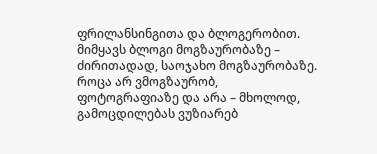ფრილანსინგითა და ბლოგერობით. მიმყავს ბლოგი მოგზაურობაზე – ძირითადად, საოჯახო მოგზაურობაზე.
როცა არ ვმოგზაურობ, ფოტოგრაფიაზე და არა – მხოლოდ, გამოცდილებას ვუზიარებ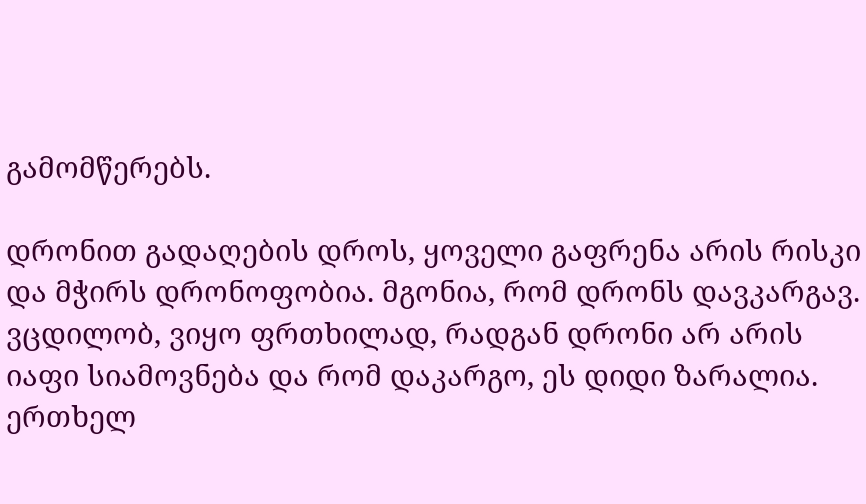გამომწერებს.

დრონით გადაღების დროს, ყოველი გაფრენა არის რისკი და მჭირს დრონოფობია. მგონია, რომ დრონს დავკარგავ. ვცდილობ, ვიყო ფრთხილად, რადგან დრონი არ არის იაფი სიამოვნება და რომ დაკარგო, ეს დიდი ზარალია.
ერთხელ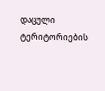დაცული ტერიტორიების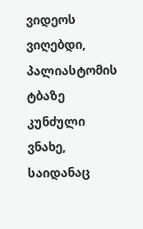ვიდეოს ვიღებდი, პალიასტომის ტბაზე კუნძული ვნახე, საიდანაც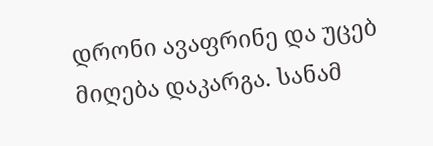დრონი ავაფრინე და უცებ მიღება დაკარგა. სანამ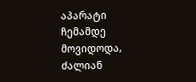აპარატი ჩემამდე მოვიდოდა, ძალიან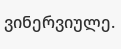ვინერვიულე.